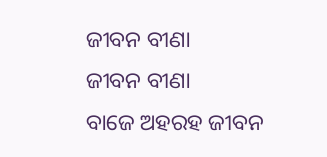ଜୀବନ ବୀଣା
ଜୀବନ ବୀଣା
ବାଜେ ଅହରହ ଜୀବନ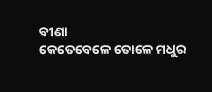ବୀଣା
କେତେବେଳେ ତୋଳେ ମଧୁର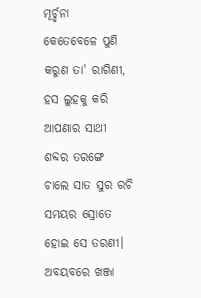ମୂର୍ଚ୍ଛନା
କେତେବେଳେ ପୁଣି କରୁଣ ତା' ରାଗିଣୀ,
ହସ ଲୁହକୁ କରି ଆପଣାର ସାଥୀ
ଶବ୍ଦର ତରଙ୍ଗେ ଚାଲେ ସାତ ସୁର ରଚି
ସମୟର ସ୍ରୋତେ ହୋଇ ସେ ତରଣୀ।
ଅବୟବରେ ଖଞ୍ଜା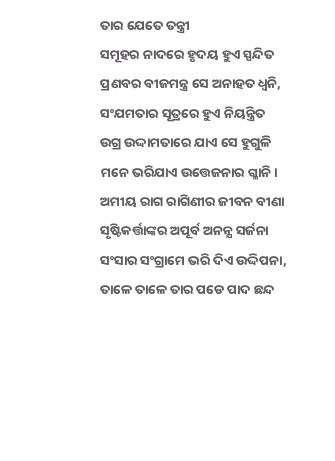ତାର ଯେତେ ତନ୍ତ୍ରୀ
ସମୂହର ନାଦରେ ହୃଦୟ ହୁଏ ସ୍ପନ୍ଦିତ
ପ୍ରଣବର ବୀଜମନ୍ତ୍ର ସେ ଅନାହତ ଧ୍ଵନି,
ସଂଯମତାର ସୂତ୍ରରେ ହୁଏ ନିୟନ୍ତ୍ରିତ
ଉଗ୍ର ଉଦ୍ଦାମତାରେ ଯାଏ ସେ ହୁଗୁଳି
ମନେ ଭରିଯାଏ ଉତ୍ତେଜନାର ଗ୍ଳାନି।
ଅମୀୟ ରାଗ ରାଗିଣୀର ଜୀବନ ବୀଣା
ସୃଷ୍ଟିକର୍ତ୍ତାଙ୍କର ଅପୂର୍ବ ଅନନ୍ଯ ସର୍ଜନା
ସଂସାର ସଂଗ୍ରାମେ ଭରି ଦିଏ ଉଦ୍ଦିପନା,
ତାଳେ ତାଳେ ତାର ପଡେ ପାଦ ଛନ୍ଦ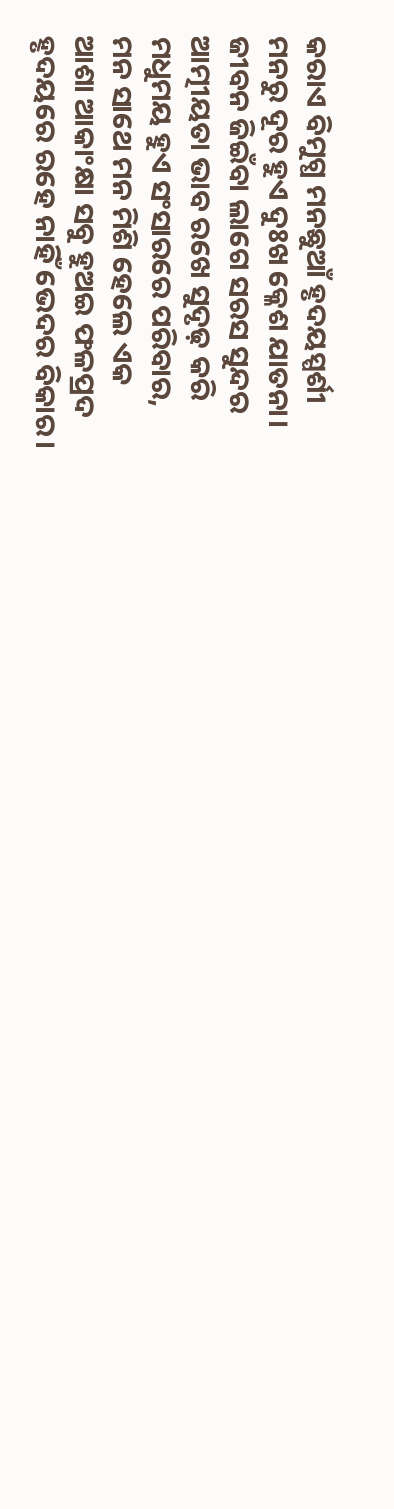କରାଏ ବିମୁଗ୍ଧ ମନଛୁଆଁ ହୃଦୟସ୍ପର୍ଶୀ
ମନରୁ ଦୂର ହୁଏ ଦୁଃଖ କ୍ଳେଶ ଯାତନା।
ଜୀବନ ଜିଇଁବା ଲାଗେ ସରସ ସୁନ୍ଦର
ଆତ୍ମୀୟତା ଭାବ ରଖେ ସୁଦୃଢ଼ କରି
ମଧୁମୟ ହୁଏ ସଂସାରରେ ପରିବାର,
ମନ ସାଥେ ମନ ମିଶି ହେଲେ ଏକ
ଆଶା ଆକାଂକ୍ଷା ସବୁ ହୁଅଇ ଫଳପ୍ରଦ
ହୃଦୟରେ ରହେ ନାହିଁ ଭେଦର ବିକାର।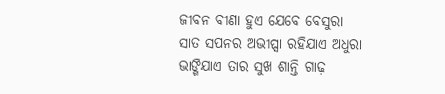ଜୀବନ ବୀଣା ହୁଏ ଯେବେ ବେସୁରା
ସାତ ସପନର ଅଭୀପ୍ସା ରହିଯାଏ ଅଧୁରା
ଭାଙ୍ଗିଯାଏ ତାର ସୁଖ ଶାନ୍ତି ଗାଢ଼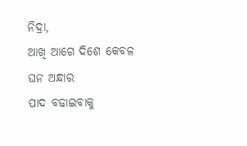ନିଦ୍ରା,
ଆଖି ଆଗେ ଦିଶେ କେବଳ ଘନ ଅନ୍ଧାର
ପାଦ ବଢାଇବାକୁ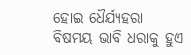ହୋଇ ଧୈର୍ଯ୍ୟହରା
ବିଷମୟ ଭାବି ଧରାକୁ ହୁଏ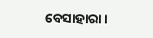ବେସାହାରା।